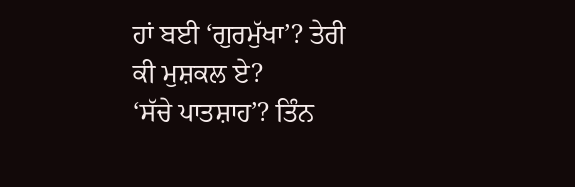ਹਾਂ ਬਈ ‘ਗੁਰਮੁੱਖਾ’? ਤੇਰੀ ਕੀ ਮੁਸ਼ਕਲ ਏ?
‘ਸੱਚੇ ਪਾਤਸ਼ਾਹ’? ਤਿੰਨ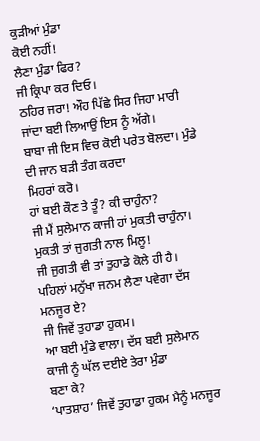ਕੁੜੀਆਂ ਮੁੰਡਾ
ਕੋਈ ਨਹੀਂ!
ਲੈਣਾ ਮੁੰਡਾ ਫਿਰ?
ਜੀ ਕ੍ਰਿਪਾ ਕਰ ਦਿਓ।
ਠਹਿਰ ਜਰਾ! ਔਹ ਪਿੱਛੇ ਸਿਰ ਜਿਹਾ ਮਾਰੀ ਜਾਂਦਾ ਬਈ ਲਿਆਉਂ ਇਸ ਨੂੰ ਅੱਗੇ।
ਬਾਬਾ ਜੀ ਇਸ ਵਿਚ ਕੋਈ ਪਰੇਤ ਬੋਲਦਾ। ਮੁੰਡੇ ਦੀ ਜਾਨ ਬੜੀ ਤੰਗ ਕਰਦਾ
ਮਿਹਰਾਂ ਕਰੋ।
ਹਾਂ ਬਈ ਕੌਣ ਤੇ ਤੂੰ? ਕੀ ਚਾਹੁੰਨਾ?
ਜੀ ਮੈਂ ਸੁਲੇਮਾਨ ਕਾਜੀ ਹਾਂ ਮੁਕਤੀ ਚਾਹੁੰਨਾ।
ਮੁਕਤੀ ਤਾਂ ਜੁਗਤੀ ਨਾਲ ਮਿਲੂ!
ਜੀ ਜੁਗਤੀ ਵੀ ਤਾਂ ਤੁਹਾਡੇ ਕੋਲੇ ਹੀ ਹੈ।
ਪਹਿਲਾਂ ਮਨੁੱਖਾ ਜਨਮ ਲੈਣਾ ਪਵੇਗਾ ਦੱਸ ਮਨਜੂਰ ਏ?
ਜੀ ਜਿਵੇਂ ਤੁਹਾਡਾ ਹੁਕਮ।
ਆ ਬਈ ਮੁੰਡੇ ਵਾਲਾ। ਦੱਸ ਬਈ ਸੁਲੇਮਾਨ ਕਾਜੀ ਨੂੰ ਘੱਲ ਦਈਏ ਤੇਰਾ ਮੁੰਡਾ
ਬਣਾ ਕੇ?
‘ਪਾਤਸ਼ਾਹ’ ਜਿਵੇਂ ਤੁਹਾਡਾ ਹੁਕਮ ਮੈਨੂੰ ਮਨਜੂਰ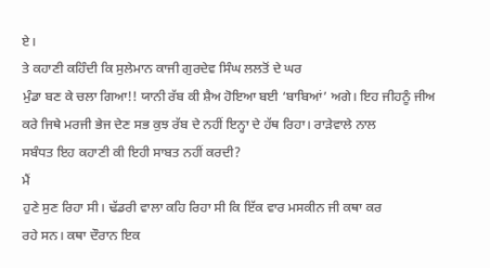ਏ।
ਤੇ ਕਹਾਣੀ ਕਹਿੰਦੀ ਕਿ ਸੁਲੇਮਾਨ ਕਾਜੀ ਗੁਰਦੇਵ ਸਿੰਘ ਲਲਤੋਂ ਦੇ ਘਰ
ਮੁੰਡਾ ਬਣ ਕੇ ਚਲਾ ਗਿਆ!! ਯਾਨੀ ਰੱਬ ਕੀ ਸ਼ੈਅ ਹੋਇਆ ਬਈ ‘ਬਾਬਿਆਂ’ ਅਗੇ। ਇਹ ਜੀਹਨੂੰ ਜੀਅ
ਕਰੇ ਜਿਥੇ ਮਰਜੀ ਭੇਜ ਦੇਣ ਸਭ ਕੁਝ ਰੱਬ ਦੇ ਨਹੀਂ ਇਨ੍ਹਾ ਦੇ ਹੱਥ ਰਿਹਾ। ਰਾੜੇਵਾਲੇ ਨਾਲ
ਸਬੰਧਤ ਇਹ ਕਹਾਣੀ ਕੀ ਇਹੀ ਸਾਬਤ ਨਹੀਂ ਕਰਦੀ?
ਮੈਂ
ਹੁਣੇ ਸੁਣ ਰਿਹਾ ਸੀ। ਢੱਡਰੀ ਵਾਲਾ ਕਹਿ ਰਿਹਾ ਸੀ ਕਿ ਇੱਕ ਵਾਰ ਮਸਕੀਨ ਜੀ ਕਥਾ ਕਰ
ਰਹੇ ਸਨ। ਕਥਾ ਦੌਰਾਨ ਇਕ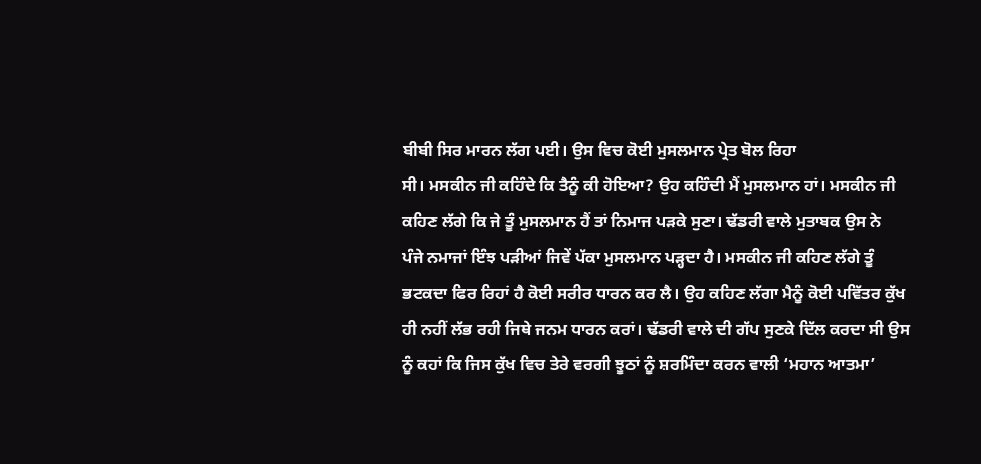ਬੀਬੀ ਸਿਰ ਮਾਰਨ ਲੱਗ ਪਈ। ਉਸ ਵਿਚ ਕੋਈ ਮੁਸਲਮਾਨ ਪ੍ਰੇਤ ਬੋਲ ਰਿਹਾ
ਸੀ। ਮਸਕੀਨ ਜੀ ਕਹਿੰਦੇ ਕਿ ਤੈਨੂੰ ਕੀ ਹੋਇਆ? ਉਹ ਕਹਿੰਦੀ ਮੈਂ ਮੁਸਲਮਾਨ ਹਾਂ। ਮਸਕੀਨ ਜੀ
ਕਹਿਣ ਲੱਗੇ ਕਿ ਜੇ ਤੂੰ ਮੁਸਲਮਾਨ ਹੈਂ ਤਾਂ ਨਿਮਾਜ ਪੜਕੇ ਸੁਣਾ। ਢੱਡਰੀ ਵਾਲੇ ਮੁਤਾਬਕ ਉਸ ਨੇ
ਪੰਜੇ ਨਮਾਜਾਂ ਇੰਝ ਪੜੀਆਂ ਜਿਵੇਂ ਪੱਕਾ ਮੁਸਲਮਾਨ ਪੜ੍ਹਦਾ ਹੈ। ਮਸਕੀਨ ਜੀ ਕਹਿਣ ਲੱਗੇ ਤੂੰ
ਭਟਕਦਾ ਫਿਰ ਰਿਹਾਂ ਹੈ ਕੋਈ ਸਰੀਰ ਧਾਰਨ ਕਰ ਲੈ। ਉਹ ਕਹਿਣ ਲੱਗਾ ਮੈਨੂੰ ਕੋਈ ਪਵਿੱਤਰ ਕੁੱਖ
ਹੀ ਨਹੀਂ ਲੱਭ ਰਹੀ ਜਿਥੇ ਜਨਮ ਧਾਰਨ ਕਰਾਂ। ਢੱਡਰੀ ਵਾਲੇ ਦੀ ਗੱਪ ਸੁਣਕੇ ਦਿੱਲ ਕਰਦਾ ਸੀ ਉਸ
ਨੂੰ ਕਹਾਂ ਕਿ ਜਿਸ ਕੁੱਖ ਵਿਚ ਤੇਰੇ ਵਰਗੀ ਝੂਠਾਂ ਨੂੰ ਸ਼ਰਮਿੰਦਾ ਕਰਨ ਵਾਲੀ ‘ਮਹਾਨ ਆਤਮਾ’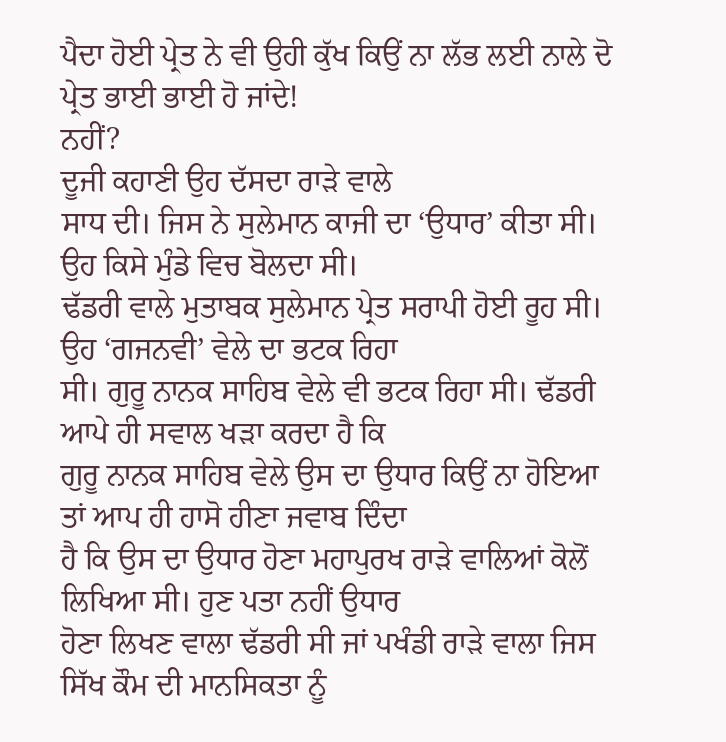ਪੈਦਾ ਹੋਈ ਪ੍ਰੇਤ ਨੇ ਵੀ ਉਹੀ ਕੁੱਖ ਕਿਉਂ ਨਾ ਲੱਭ ਲਈ ਨਾਲੇ ਦੋ ਪ੍ਰੇਤ ਭਾਈ ਭਾਈ ਹੋ ਜਾਂਦੇ!
ਨਹੀਂ?
ਦੂਜੀ ਕਹਾਣੀ ਉਹ ਦੱਸਦਾ ਰਾੜੇ ਵਾਲੇ
ਸਾਧ ਦੀ। ਜਿਸ ਨੇ ਸੁਲੇਮਾਨ ਕਾਜੀ ਦਾ ‘ਉਧਾਰ’ ਕੀਤਾ ਸੀ। ਉਹ ਕਿਸੇ ਮੁੰਡੇ ਵਿਚ ਬੋਲਦਾ ਸੀ।
ਢੱਡਰੀ ਵਾਲੇ ਮੁਤਾਬਕ ਸੁਲੇਮਾਨ ਪ੍ਰੇਤ ਸਰਾਪੀ ਹੋਈ ਰੂਹ ਸੀ। ਉਹ ‘ਗਜਨਵੀ’ ਵੇਲੇ ਦਾ ਭਟਕ ਰਿਹਾ
ਸੀ। ਗੁਰੂ ਨਾਨਕ ਸਾਹਿਬ ਵੇਲੇ ਵੀ ਭਟਕ ਰਿਹਾ ਸੀ। ਢੱਡਰੀ ਆਪੇ ਹੀ ਸਵਾਲ ਖੜਾ ਕਰਦਾ ਹੈ ਕਿ
ਗੁਰੂ ਨਾਨਕ ਸਾਹਿਬ ਵੇਲੇ ਉਸ ਦਾ ਉਧਾਰ ਕਿਉਂ ਨਾ ਹੋਇਆ ਤਾਂ ਆਪ ਹੀ ਹਾਸੋ ਹੀਣਾ ਜਵਾਬ ਦਿੰਦਾ
ਹੈ ਕਿ ਉਸ ਦਾ ਉਧਾਰ ਹੋਣਾ ਮਹਾਪੁਰਖ ਰਾੜੇ ਵਾਲਿਆਂ ਕੋਲੋਂ ਲਿਖਿਆ ਸੀ। ਹੁਣ ਪਤਾ ਨਹੀਂ ਉਧਾਰ
ਹੋਣਾ ਲਿਖਣ ਵਾਲਾ ਢੱਡਰੀ ਸੀ ਜਾਂ ਪਖੰਡੀ ਰਾੜੇ ਵਾਲਾ ਜਿਸ ਸਿੱਖ ਕੌਮ ਦੀ ਮਾਨਸਿਕਤਾ ਨੂੰ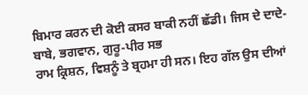ਬਿਮਾਰ ਕਰਨ ਦੀ ਕੋਈ ਕਸਰ ਬਾਕੀ ਨਹੀਂ ਛੱਡੀ। ਜਿਸ ਦੇ ਦਾਦੇ-ਬਾਬੇ, ਭਗਵਾਨ, ਗੁਰੂ-ਪੀਰ ਸਭ
ਰਾਮ ਕ੍ਰਿਸ਼ਨ, ਵਿਸ਼ਨੂੰ ਤੇ ਬ੍ਰਹਮਾ ਹੀ ਸਨ। ਇਹ ਗੱਲ ਉਸ ਦੀਆਂ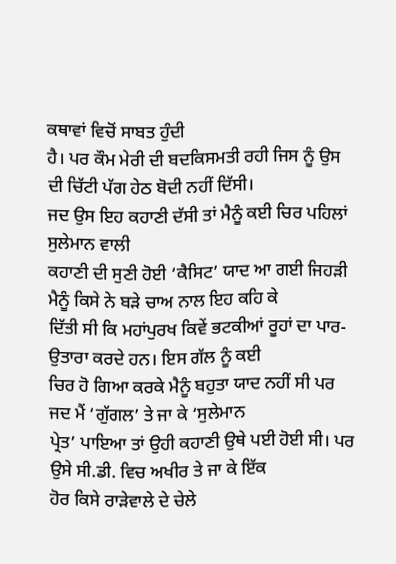ਕਥਾਵਾਂ ਵਿਚੋਂ ਸਾਬਤ ਹੁੰਦੀ
ਹੈ। ਪਰ ਕੌਮ ਮੇਰੀ ਦੀ ਬਦਕਿਸਮਤੀ ਰਹੀ ਜਿਸ ਨੂੰ ਉਸ ਦੀ ਚਿੱਟੀ ਪੱਗ ਹੇਠ ਬੋਦੀ ਨਹੀਂ ਦਿੱਸੀ।
ਜਦ ਉਸ ਇਹ ਕਹਾਣੀ ਦੱਸੀ ਤਾਂ ਮੈਨੂੰ ਕਈ ਚਿਰ ਪਹਿਲਾਂ ਸੁਲੇਮਾਨ ਵਾਲੀ
ਕਹਾਣੀ ਦੀ ਸੁਣੀ ਹੋਈ ‘ਕੈਸਿਟ’ ਯਾਦ ਆ ਗਈ ਜਿਹੜੀ ਮੈਨੂੰ ਕਿਸੇ ਨੇ ਬੜੇ ਚਾਅ ਨਾਲ ਇਹ ਕਹਿ ਕੇ
ਦਿੱਤੀ ਸੀ ਕਿ ਮਹਾਂਪੁਰਖ ਕਿਵੇਂ ਭਟਕੀਆਂ ਰੂਹਾਂ ਦਾ ਪਾਰ-ਉਤਾਰਾ ਕਰਦੇ ਹਨ। ਇਸ ਗੱਲ ਨੂੰ ਕਈ
ਚਿਰ ਹੋ ਗਿਆ ਕਰਕੇ ਮੈਨੂੰ ਬਹੁਤਾ ਯਾਦ ਨਹੀਂ ਸੀ ਪਰ ਜਦ ਮੈਂ ‘ਗੁੱਗਲ’ ਤੇ ਜਾ ਕੇ ‘ਸੁਲੇਮਾਨ
ਪ੍ਰੇਤ’ ਪਾਇਆ ਤਾਂ ਉਹੀ ਕਹਾਣੀ ਉਥੇ ਪਈ ਹੋਈ ਸੀ। ਪਰ ਉਸੇ ਸੀ.ਡੀ. ਵਿਚ ਅਖੀਰ ਤੇ ਜਾ ਕੇ ਇੱਕ
ਹੋਰ ਕਿਸੇ ਰਾੜੇਵਾਲੇ ਦੇ ਚੇਲੇ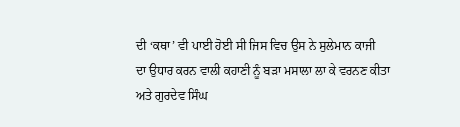ਦੀ ‘ਕਥਾ’ ਵੀ ਪਾਈ ਹੋਈ ਸੀ ਜਿਸ ਵਿਚ ਉਸ ਨੇ ਸੁਲੇਮਾਨ ਕਾਜੀ
ਦਾ ਉਧਾਰ ਕਰਨ ਵਾਲੀ ਕਹਾਣੀ ਨੂੰ ਬੜਾ ਮਸਾਲਾ ਲਾ ਕੇ ਵਰਨਣ ਕੀਤਾ ਅਤੇ ਗੁਰਦੇਵ ਸਿੰਘ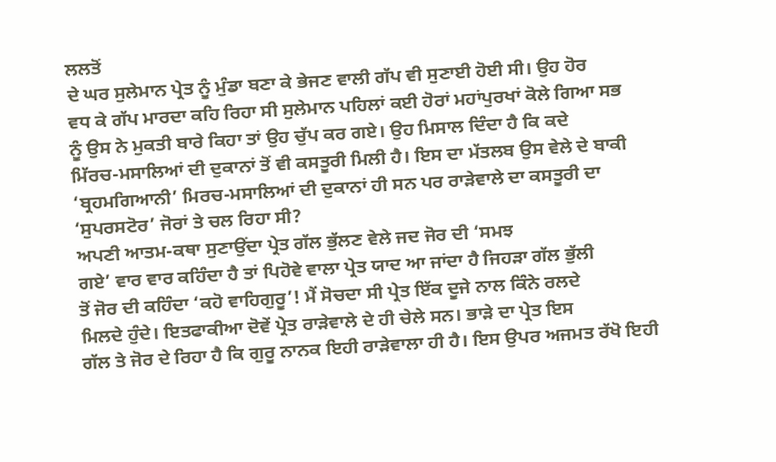ਲਲਤੋਂ
ਦੇ ਘਰ ਸੁਲੇਮਾਨ ਪ੍ਰੇਤ ਨੂੰ ਮੁੰਡਾ ਬਣਾ ਕੇ ਭੇਜਣ ਵਾਲੀ ਗੱਪ ਵੀ ਸੁਣਾਈ ਹੋਈ ਸੀ। ਉਹ ਹੋਰ
ਵਧ ਕੇ ਗੱਪ ਮਾਰਦਾ ਕਹਿ ਰਿਹਾ ਸੀ ਸੁਲੇਮਾਨ ਪਹਿਲਾਂ ਕਈ ਹੋਰਾਂ ਮਹਾਂਪੁਰਖਾਂ ਕੋਲੇ ਗਿਆ ਸਭ
ਨੂੰ ਉਸ ਨੇ ਮੁਕਤੀ ਬਾਰੇ ਕਿਹਾ ਤਾਂ ਉਹ ਚੁੱਪ ਕਰ ਗਏ। ਉਹ ਮਿਸਾਲ ਦਿੰਦਾ ਹੈ ਕਿ ਕਦੇ
ਮਿੱਰਚ-ਮਸਾਲਿਆਂ ਦੀ ਦੁਕਾਨਾਂ ਤੋਂ ਵੀ ਕਸਤੂਰੀ ਮਿਲੀ ਹੈ। ਇਸ ਦਾ ਮੱਤਲਬ ਉਸ ਵੇਲੇ ਦੇ ਬਾਕੀ
‘ਬ੍ਰਹਮਗਿਆਨੀ’ ਮਿਰਚ-ਮਸਾਲਿਆਂ ਦੀ ਦੁਕਾਨਾਂ ਹੀ ਸਨ ਪਰ ਰਾੜੇਵਾਲੇ ਦਾ ਕਸਤੂਰੀ ਦਾ
‘ਸੁਪਰਸਟੋਰ’ ਜੋਰਾਂ ਤੇ ਚਲ ਰਿਹਾ ਸੀ?
ਅਪਣੀ ਆਤਮ-ਕਥਾ ਸੁਣਾਉਂਦਾ ਪ੍ਰੇਤ ਗੱਲ ਭੁੱਲਣ ਵੇਲੇ ਜਦ ਜੋਰ ਦੀ ‘ਸਮਝ
ਗਏ’ ਵਾਰ ਵਾਰ ਕਹਿੰਦਾ ਹੈ ਤਾਂ ਪਿਹੋਵੇ ਵਾਲਾ ਪ੍ਰੇਤ ਯਾਦ ਆ ਜਾਂਦਾ ਹੈ ਜਿਹੜਾ ਗੱਲ ਭੁੱਲੀ
ਤੋਂ ਜੋਰ ਦੀ ਕਹਿੰਦਾ ‘ਕਹੋ ਵਾਹਿਗੁਰੂ’! ਮੈਂ ਸੋਚਦਾ ਸੀ ਪ੍ਰੇਤ ਇੱਕ ਦੂਜੇ ਨਾਲ ਕਿੰਨੇ ਰਲਦੇ
ਮਿਲਦੇ ਹੁੰਦੇ। ਇਤਫਾਕੀਆ ਦੋਵੇਂ ਪ੍ਰੇਤ ਰਾੜੇਵਾਲੇ ਦੇ ਹੀ ਚੇਲੇ ਸਨ। ਭਾੜੇ ਦਾ ਪ੍ਰੇਤ ਇਸ
ਗੱਲ ਤੇ ਜੋਰ ਦੇ ਰਿਹਾ ਹੈ ਕਿ ਗੁਰੂ ਨਾਨਕ ਇਹੀ ਰਾੜੇਵਾਲਾ ਹੀ ਹੈ। ਇਸ ਉਪਰ ਅਜਮਤ ਰੱਖੋ ਇਹੀ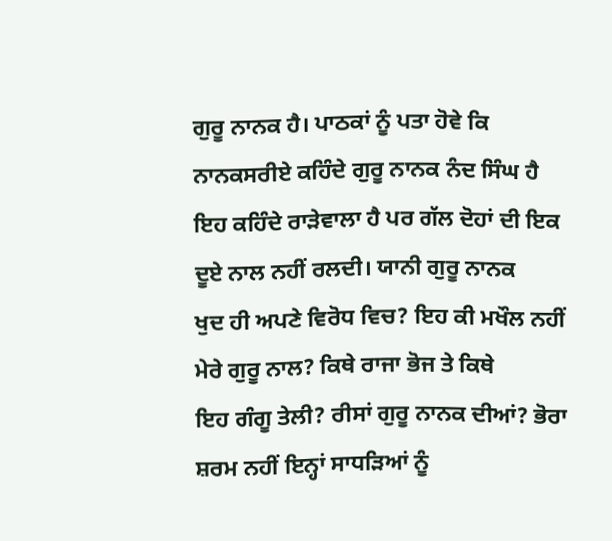ਗੁਰੂ ਨਾਨਕ ਹੈ। ਪਾਠਕਾਂ ਨੂੰ ਪਤਾ ਹੋਵੇ ਕਿ ਨਾਨਕਸਰੀਏ ਕਹਿੰਦੇ ਗੁਰੂ ਨਾਨਕ ਨੰਦ ਸਿੰਘ ਹੈ
ਇਹ ਕਹਿੰਦੇ ਰਾੜੇਵਾਲਾ ਹੈ ਪਰ ਗੱਲ ਦੋਹਾਂ ਦੀ ਇਕ ਦੂਏ ਨਾਲ ਨਹੀਂ ਰਲਦੀ। ਯਾਨੀ ਗੁਰੂ ਨਾਨਕ
ਖੁਦ ਹੀ ਅਪਣੇ ਵਿਰੋਧ ਵਿਚ? ਇਹ ਕੀ ਮਖੌਲ ਨਹੀਂ ਮੇਰੇ ਗੁਰੂ ਨਾਲ? ਕਿਥੇ ਰਾਜਾ ਭੋਜ ਤੇ ਕਿਥੇ
ਇਹ ਗੰਗੂ ਤੇਲੀ? ਰੀਸਾਂ ਗੁਰੂ ਨਾਨਕ ਦੀਆਂ? ਭੋਰਾ ਸ਼ਰਮ ਨਹੀਂ ਇਨ੍ਹਾਂ ਸਾਧੜਿਆਂ ਨੂੰ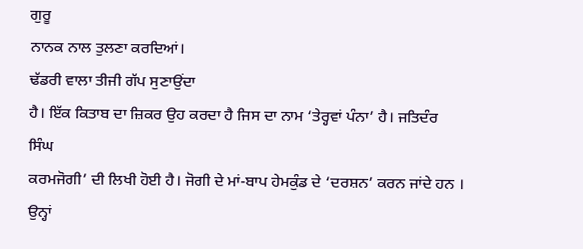ਗੁਰੂ
ਨਾਨਕ ਨਾਲ ਤੁਲਣਾ ਕਰਦਿਆਂ।
ਢੱਡਰੀ ਵਾਲਾ ਤੀਜੀ ਗੱਪ ਸੁਣਾਉਂਦਾ
ਹੈ। ਇੱਕ ਕਿਤਾਬ ਦਾ ਜ਼ਿਕਰ ਉਹ ਕਰਦਾ ਹੈ ਜਿਸ ਦਾ ਨਾਮ ‘ਤੇਰ੍ਹਵਾਂ ਪੰਨਾ’ ਹੈ। ਜਤਿਦੰਰ ਸਿੰਘ
ਕਰਮਜੋਗੀ’ ਦੀ ਲਿਖੀ ਹੋਈ ਹੈ। ਜੋਗੀ ਦੇ ਮਾਂ-ਬਾਪ ਹੇਮਕੁੰਡ ਦੇ ‘ਦਰਸ਼ਨ’ ਕਰਨ ਜਾਂਦੇ ਹਨ ।
ਉਨ੍ਹਾਂ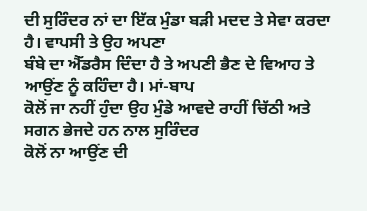ਦੀ ਸੁਰਿੰਦਰ ਨਾਂ ਦਾ ਇੱਕ ਮੁੰਡਾ ਬੜੀ ਮਦਦ ਤੇ ਸੇਵਾ ਕਰਦਾ ਹੈ। ਵਾਪਸੀ ਤੇ ਉਹ ਅਪਣਾ
ਬੰਬੇ ਦਾ ਐੱਡਰੈਸ ਦਿੰਦਾ ਹੈ ਤੇ ਅਪਣੀ ਭੈਣ ਦੇ ਵਿਆਹ ਤੇ ਆਉਂਣ ਨੂੰ ਕਹਿੰਦਾ ਹੈ। ਮਾਂ-ਬਾਪ
ਕੋਲੋਂ ਜਾ ਨਹੀਂ ਹੁੰਦਾ ਉਹ ਮੁੰਡੇ ਆਵਦੇ ਰਾਹੀਂ ਚਿੱਠੀ ਅਤੇ ਸਗਨ ਭੇਜਦੇ ਹਨ ਨਾਲ ਸੁਰਿੰਦਰ
ਕੋਲੋਂ ਨਾ ਆਉਂਣ ਦੀ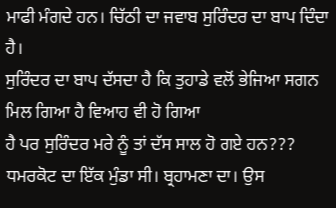ਮਾਫੀ ਮੰਗਦੇ ਹਨ। ਚਿੱਠੀ ਦਾ ਜਵਾਬ ਸੁਰਿੰਦਰ ਦਾ ਬਾਪ ਦਿੰਦਾ ਹੈ।
ਸੁਰਿੰਦਰ ਦਾ ਬਾਪ ਦੱਸਦਾ ਹੈ ਕਿ ਤੁਹਾਡੇ ਵਲੋਂ ਭੇਜਿਆ ਸਗਨ ਮਿਲ ਗਿਆ ਹੈ ਵਿਆਹ ਵੀ ਹੋ ਗਿਆ
ਹੈ ਪਰ ਸੁਰਿੰਦਰ ਮਰੇ ਨੂੰ ਤਾਂ ਦੱਸ ਸਾਲ ਹੋ ਗਏ ਹਨ???
ਧਮਰਕੋਟ ਦਾ ਇੱਕ ਮੁੰਡਾ ਸੀ। ਬ੍ਰਹਾਮਣਾ ਦਾ। ਉਸ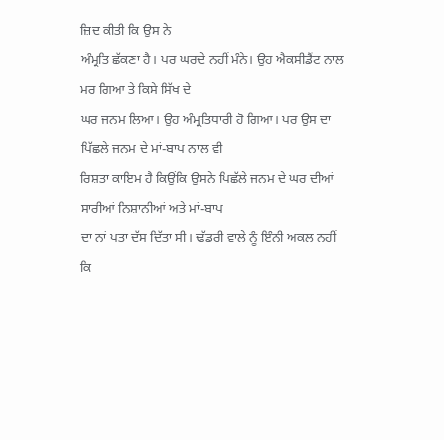ਜ਼ਿਦ ਕੀਤੀ ਕਿ ਉਸ ਨੇ
ਅੰਮ੍ਰਤਿ ਛੱਕਣਾ ਹੈ। ਪਰ ਘਰਦੇ ਨਹੀਂ ਮੰਨੇ। ਉਹ ਐਕਸੀਡੈਂਟ ਨਾਲ ਮਰ ਗਿਆ ਤੇ ਕਿਸੇ ਸਿੱਖ ਦੇ
ਘਰ ਜਨਮ ਲਿਆ। ਉਹ ਅੰਮ੍ਰਤਿਧਾਰੀ ਹੋ ਗਿਆ। ਪਰ ਉਸ ਦਾ ਪਿੱਛਲੇ ਜਨਮ ਦੇ ਮਾਂ-ਬਾਪ ਨਾਲ ਵੀ
ਰਿਸ਼ਤਾ ਕਾਇਮ ਹੈ ਕਿਉਂਕਿ ਉਸਨੇ ਪਿਛੱਲੇ ਜਨਮ ਦੇ ਘਰ ਦੀਆਂ ਸਾਰੀਆਂ ਨਿਸ਼ਾਨੀਆਂ ਅਤੇ ਮਾਂ-ਬਾਪ
ਦਾ ਨਾਂ ਪਤਾ ਦੱਸ ਦਿੱਤਾ ਸੀ। ਢੱਡਰੀ ਵਾਲੇ ਨੂੰ ਇੰਨੀ ਅਕਲ ਨਹੀਂ ਕਿ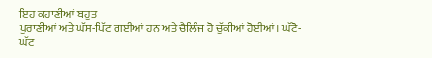ਇਹ ਕਹਾਣੀਆਂ ਬਹੁਤ
ਪੁਰਾਣੀਆਂ ਅਤੇ ਘੱਸ-ਪਿੱਟ ਗਈਆਂ ਹਨ ਅਤੇ ਚੈਲਿੰਜ ਹੋ ਚੁੱਕੀਆਂ ਹੋਈਆਂ। ਘੱਟੋ-ਘੱਟ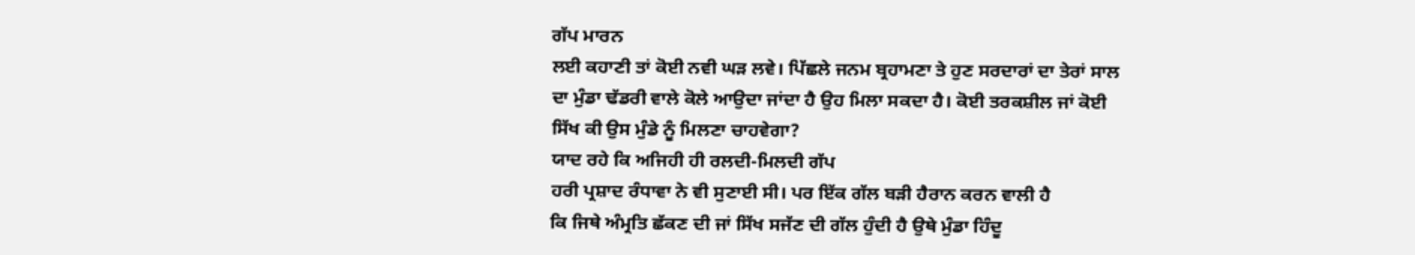ਗੱਪ ਮਾਰਨ
ਲਈ ਕਹਾਣੀ ਤਾਂ ਕੋਈ ਨਵੀ ਘੜ ਲਵੇ। ਪਿੱਛਲੇ ਜਨਮ ਬ੍ਰਹਾਮਣਾ ਤੇ ਹੁਣ ਸਰਦਾਰਾਂ ਦਾ ਤੇਰਾਂ ਸਾਲ
ਦਾ ਮੁੰਡਾ ਢੱਡਰੀ ਵਾਲੇ ਕੋਲੇ ਆਉਦਾ ਜਾਂਦਾ ਹੈ ਉਹ ਮਿਲਾ ਸਕਦਾ ਹੈ। ਕੋਈ ਤਰਕਸ਼ੀਲ ਜਾਂ ਕੋਈ
ਸਿੱਖ ਕੀ ਉਸ ਮੁੰਡੇ ਨੂੰ ਮਿਲਣਾ ਚਾਹਵੇਗਾ?
ਯਾਦ ਰਹੇ ਕਿ ਅਜਿਹੀ ਹੀ ਰਲਦੀ-ਮਿਲਦੀ ਗੱਪ
ਹਰੀ ਪ੍ਰਸ਼ਾਦ ਰੰਧਾਵਾ ਨੇ ਵੀ ਸੁਣਾਈ ਸੀ। ਪਰ ਇੱਕ ਗੱਲ ਬੜੀ ਹੈਰਾਨ ਕਰਨ ਵਾਲੀ ਹੈ
ਕਿ ਜਿਥੇ ਅੰਮ੍ਰਤਿ ਛੱਕਣ ਦੀ ਜਾਂ ਸਿੱਖ ਸਜੱਣ ਦੀ ਗੱਲ ਹੁੰਦੀ ਹੈ ਉਥੇ ਮੁੰਡਾ ਹਿੰਦੂ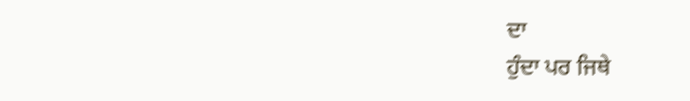ਦਾ
ਹੁੰਦਾ ਪਰ ਜਿਥੇ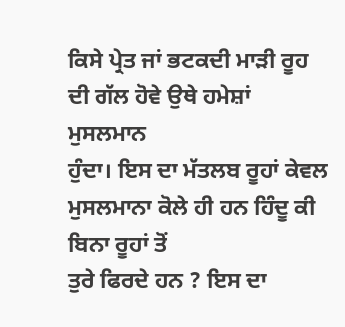ਕਿਸੇ ਪ੍ਰੇਤ ਜਾਂ ਭਟਕਦੀ ਮਾੜੀ ਰੂਹ ਦੀ ਗੱਲ ਹੋਵੇ ਉਥੇ ਹਮੇਸ਼ਾਂ ਮੁਸਲਮਾਨ
ਹੁੰਦਾ। ਇਸ ਦਾ ਮੱਤਲਬ ਰੂਹਾਂ ਕੇਵਲ ਮੁਸਲਮਾਨਾ ਕੋਲੇ ਹੀ ਹਨ ਹਿੰਦੂ ਕੀ ਬਿਨਾ ਰੂਹਾਂ ਤੋਂ
ਤੁਰੇ ਫਿਰਦੇ ਹਨ ? ਇਸ ਦਾ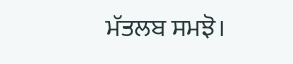ਮੱਤਲਬ ਸਮਝੋ।